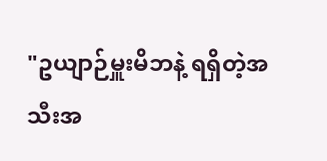"ဥယျာဉ်မှူးမိဘနဲ့ ရရှိတဲ့အသီးအ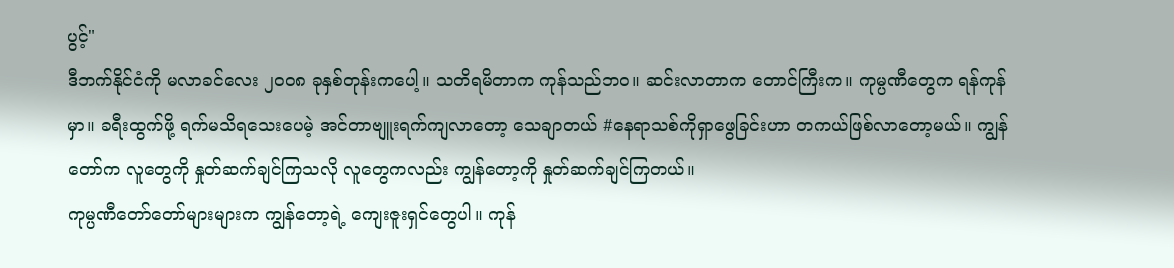ပွင့်"
ဒီဘက်နိုင်ငံကို မလာခင်လေး ၂ဝဝ၈ ခုနှစ်တုန်းကပေါ့။ သတိရမိတာက ကုန်သည်ဘဝ။ ဆင်းလာတာက တောင်ကြီးက။ ကုမ္ပဏီတွေက ရန်ကုန်မှာ။ ခရီးထွက်ဖို့ ရက်မသိရသေးပေမဲ့ အင်တာဗျူးရက်ကျလာတော့ သေချာတယ် #နေရာသစ်ကိုရှာဖွေခြင်းဟာ တကယ်ဖြစ်လာတော့မယ်။ ကျွန်တော်က လူတွေကို နှုတ်ဆက်ချင်ကြသလို လူတွေကလည်း ကျွန်တော့ကို နှုတ်ဆက်ချင်ကြတယ်။
ကုမ္ပဏီတော်တော်များများက ကျွန်တော့ရဲ့ ကျေးဇူးရှင်တွေပါ။ ကုန်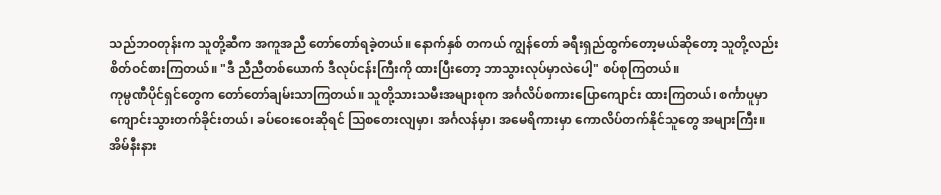သည်ဘဝတုန်းက သူတို့ဆီက အကူအညီ တော်တော်ရခဲ့တယ်။ နောက်နှစ် တကယ် ကျွန်တော် ခရီးရှည်ထွက်တော့မယ်ဆိုတော့ သူတို့လည်း စိတ်ဝင်စားကြတယ်။ "ဒီ ညီညီတစ်ယောက် ဒီလုပ်ငန်းကြီးကို ထားပြီးတော့ ဘာသွားလုပ်မှာလဲပေါ့" စပ်စုကြတယ်။
ကုမ္ပဏီပိုင်ရှင်တွေက တော်တော်ချမ်းသာကြတယ်။ သူတို့သားသမီးအများစုက အင်္ဂလိပ်စကားပြောကျောင်း ထားကြတယ်၊ စင်္ကာပူမှာ ကျောင်းသွားတက်ခိုင်းတယ်၊ ခပ်ဝေးဝေးဆိုရင် သြစတေးလျမှာ၊ အင်္ဂလန်မှာ၊ အမေရိကားမှာ ကောလိပ်တက်နိုင်သူတွေ အများကြီး။
အိမ်နီးနား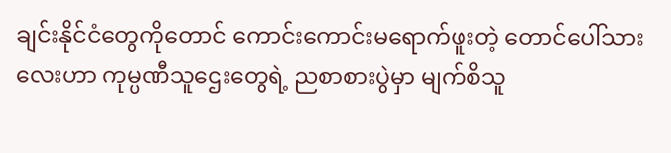ချင်းနိုင်ငံတွေကိုတောင် ကောင်းကောင်းမရောက်ဖူးတဲ့ တောင်ပေါ်သားလေးဟာ ကုမ္ပဏီသူဌေးတွေရဲ့ ညစာစားပွဲမှာ မျက်စိသူ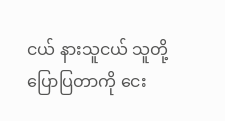ငယ် နားသူငယ် သူတို့ပြောပြတာကို ငေး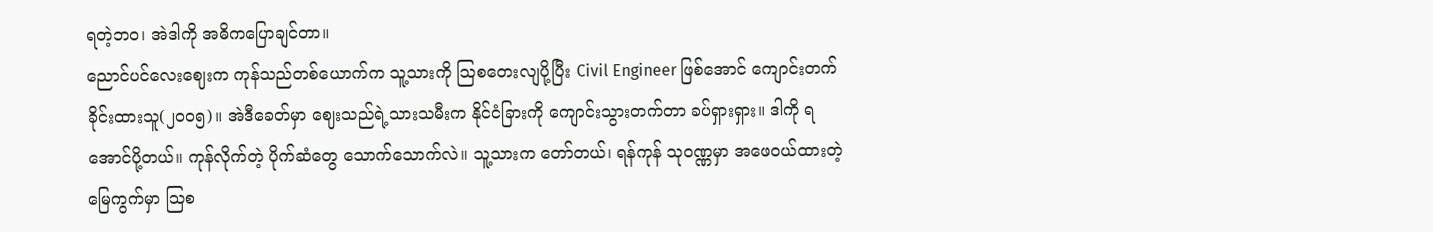ရတဲ့ဘဝ၊ အဲဒါကို အဓိကပြောချင်တာ။
ညောင်ပင်လေးဈေးက ကုန်သည်တစ်ယောက်က သူ့သားကို သြစတေးလျပို့ပြီး Civil Engineer ဖြစ်အောင် ကျောင်းတက်ခိုင်းထားသူ(၂ဝဝ၅)။ အဲဒီခေတ်မှာ ဈေးသည်ရဲ့သားသမီးက နိုင်ငံခြားကို ကျောင်းသွားတက်တာ ခပ်ရှားရှား။ ဒါကို ရအောင်ပို့တယ်။ ကုန်လိုက်တဲ့ ပိုက်ဆံတွေ သောက်သောက်လဲ။ သူ့သားက တော်တယ်၊ ရန်ကုန် သုဝဏ္ဏမှာ အဖေဝယ်ထားတဲ့မြေကွက်မှာ သြစ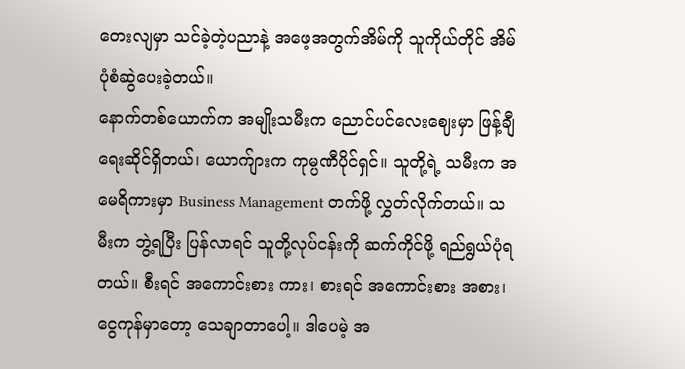တေးလျမှာ သင်ခဲ့တဲ့ပညာနဲ့ အဖေ့အတွက်အိမ်ကို သူကိုယ်တိုင် အိမ်ပုံစံဆွဲပေးခဲ့တယ်။
နောက်တစ်ယောက်က အမျိုးသမီးက ညောင်ပင်လေးဈေးမှာ ဖြန့်ချီရေးဆိုင်ရှိတယ်၊ ယောက်ျားက ကုမ္ပဏီပိုင်ရှင်။ သူတို့ရဲ့ သမီးက အမေရိကားမှာ Business Management တက်ဖို့ လွှတ်လိုက်တယ်။ သမီးက ဘွဲ့ရပြီး ပြန်လာရင် သူတို့လုပ်ငန်းကို ဆက်ကိုင်ဖို့ ရည်ရွယ်ပုံရတယ်။ စီးရင် အကောင်းစား ကား၊ စားရင် အကောင်းစား အစား၊ ငွေကုန်မှာတော့ သေချာတာပေါ့။ ဒါပေမဲ့ အ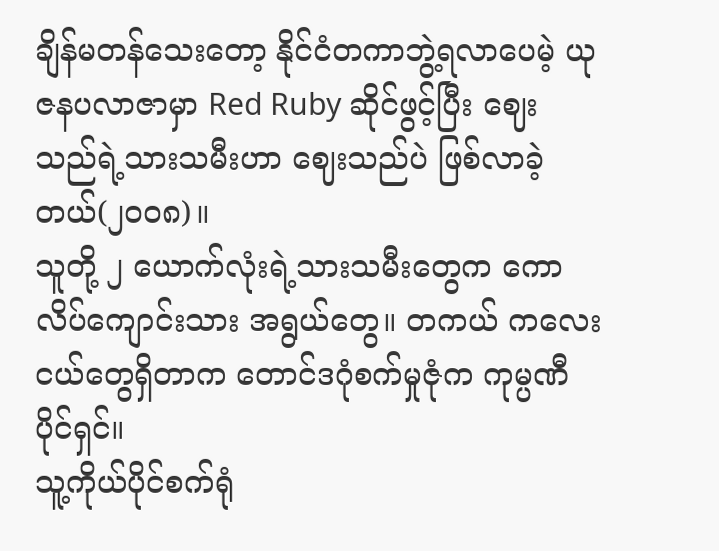ချိန်မတန်သေးတော့ နိုင်ငံတကာဘွဲ့ရလာပေမဲ့ ယုဇနပလာဇာမှာ Red Ruby ဆိုင်ဖွင့်ပြီး ဈေးသည်ရဲ့သားသမီးဟာ ဈေးသည်ပဲ ဖြစ်လာခဲ့တယ်(၂ဝဝ၈)။
သူတို့ ၂ ယောက်လုံးရဲ့သားသမီးတွေက ကောလိပ်ကျောင်းသား အရွယ်တွေ။ တကယ် ကလေးငယ်တွေရှိတာက တောင်ဒဂုံစက်မှုဇုံက ကုမ္ပဏီပိုင်ရှင်။
သူ့ကိုယ်ပိုင်စက်ရုံ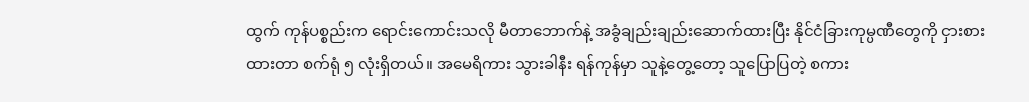ထွက် ကုန်ပစ္စည်းက ရောင်းကောင်းသလို မီတာဘောက်နဲ့ အခွံချည်းချည်းဆောက်ထားပြီး နိုင်ငံခြားကုမ္ပဏီတွေကို ငှားစားထားတာ စက်ရုံ ၅ လုံးရှိတယ်။ အမေရိကား သွားခါနီး ရန်ကုန်မှာ သူနဲ့တွေ့တော့ သူပြောပြတဲ့ စကား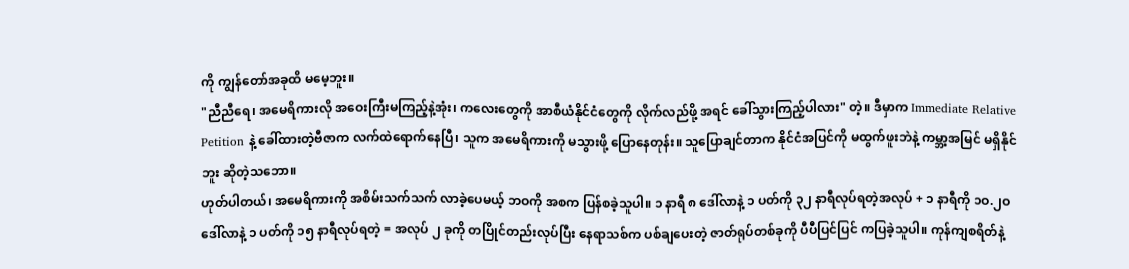ကို ကျွန်တော်အခုထိ မမေ့ဘူး။
"ညီညီရေ၊ အမေရိကားလို အဝေးကြီးမကြည့်နဲ့အုံး၊ ကလေးတွေကို အာစီယံနိုင်ငံတွေကို လိုက်လည်ဖို့ အရင် ခေါ်သွားကြည့်ပါလား" တဲ့။ ဒီမှာက Immediate Relative Petition နဲ့ ခေါ်ထားတဲ့ဗီဇာက လက်ထဲရောက်နေပြီ၊ သူက အမေရိကားကို မသွားဖို့ ပြောနေတုန်း။ သူပြောချင်တာက နိုင်ငံအပြင်ကို မထွက်ဖူးဘဲနဲ့ ကမ္ဘာ့အမြင် မရှိနိုင်ဘူး ဆိုတဲ့သဘော။
ဟုတ်ပါတယ်၊ အမေရိကားကို အစိမ်းသက်သက် လာခဲ့ပေမယ့် ဘဝကို အစက ပြန်စခဲ့သူပါ။ ၁ နာရီ ၈ ဒေါ်လာနဲ့ ၁ ပတ်ကို ၃၂ နာရီလုပ်ရတဲ့အလုပ် + ၁ နာရီကို ၁ဝ.၂ဝ ဒေါ်လာနဲ့ ၁ ပတ်ကို ၁၅ နာရီလုပ်ရတဲ့ = အလုပ် ၂ ခုကို တပြိုင်တည်းလုပ်ပြီး နေရာသစ်က ပစ်ချပေးတဲ့ ဇာတ်ရုပ်တစ်ခုကို ပီပီပြင်ပြင် ကပြခဲ့သူပါ။ ကုန်ကျစရိတ်နဲ့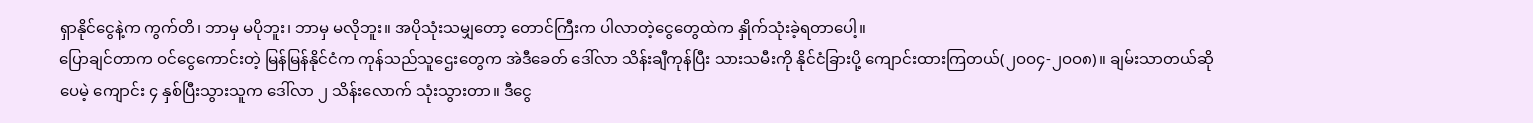ရှာနိုင်ငွေနဲ့က ကွက်တိ၊ ဘာမှ မပိုဘူး၊ ဘာမှ မလိုဘူး။ အပိုသုံးသမျှတော့ တောင်ကြီးက ပါလာတဲ့ငွေတွေထဲက နှိုက်သုံးခဲ့ရတာပေါ့။
ပြောချင်တာက ဝင်ငွေကောင်းတဲ့ မြန်မြန်နိုင်ငံက ကုန်သည်သူဌေးတွေက အဲဒီခေတ် ဒေါ်လာ သိန်းချီကုန်ပြီး သားသမီးကို နိုင်ငံခြားပို့ ကျောင်းထားကြတယ်(၂ဝဝ၄-၂ဝဝ၈)။ ချမ်းသာတယ်ဆိုပေမဲ့ ကျောင်း ၄ နှစ်ပြီးသွားသူက ဒေါ်လာ ၂ သိန်းလောက် သုံးသွားတာ။ ဒီငွေ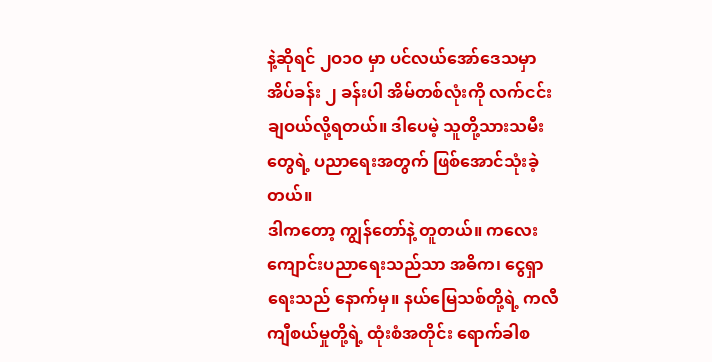နဲ့ဆိုရင် ၂ဝ၁ဝ မှာ ပင်လယ်အော်ဒေသမှာ အိပ်ခန်း ၂ ခန်းပါ အိမ်တစ်လုံးကို လက်ငင်းချဝယ်လို့ရတယ်။ ဒါပေမဲ့ သူတို့သားသမီးတွေရဲ့ ပညာရေးအတွက် ဖြစ်အောင်သုံးခဲ့တယ်။
ဒါကတော့ ကျွန်တော်နဲ့ တူတယ်။ ကလေးကျောင်းပညာရေးသည်သာ အဓိက၊ ငွေရှာရေးသည် နောက်မှ။ နယ်မြေသစ်တို့ရဲ့ ကလီကျီစယ်မှုတို့ရဲ့ ထုံးစံအတိုင်း ရောက်ခါစ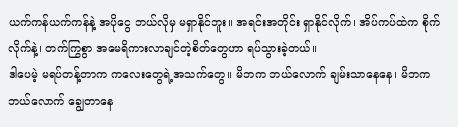ယက်ကန်ယက်ကန်နဲ့ အပိုငွေ ဘယ်လိုမှ မရှာနိုင်ဘူး။ အရင်းအတိုင်း ရှာနိုင်လိုက်၊ အိပ်ကပ်ထဲက စိုက်လိုက်နဲ့၊ တက်ကြွစွာ အမေရိကားလာချင်တဲ့စိတ်တွေဟာ ရပ်သွားခဲ့တယ်။
ဒါပေမဲ့ မရပ်တန့်တာက ကလေးတွေရဲ့အသက်တွေ။ မိဘက ဘယ်လောက် ချမ်းသာနေနေ၊ မိဘက ဘယ်လောက် ချွေတာနေ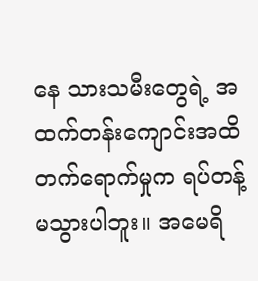နေ သားသမီးတွေရဲ့ အထက်တန်းကျောင်းအထိ တက်ရောက်မှုက ရပ်တန့်မသွားပါဘူး။ အမေရိ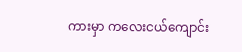ကားမှာ ကလေးငယ်ကျောင်း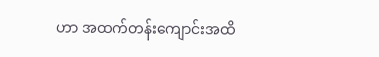ဟာ အထက်တန်းကျောင်းအထိ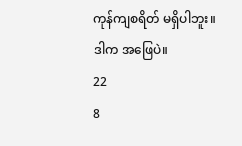ကုန်ကျစရိတ် မရှိပါဘူး။ ဒါက အဖြေပဲ။
22
8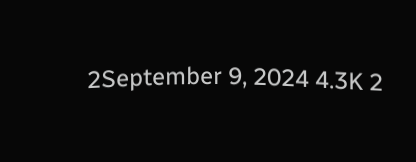2September 9, 2024 4.3K 2